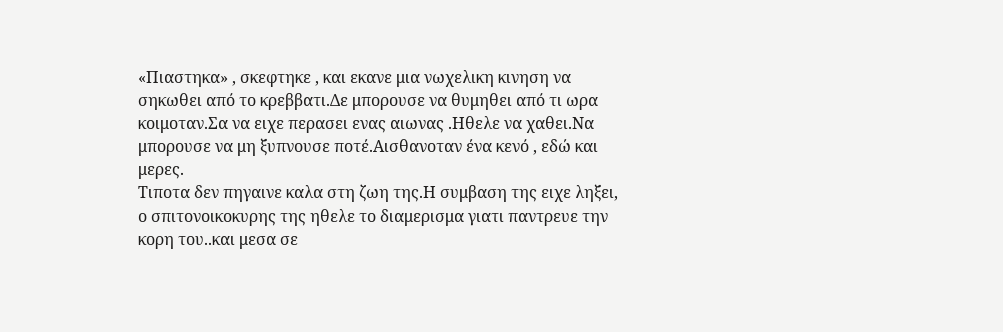«Πιαστηκα» , σκεφτηκε , και εκανε μια νωχελικη κινηση να σηκωθει από το κρεββατι.Δε μπορουσε να θυμηθει από τι ωρα κοιμοταν.Σα να ειχε περασει ενας αιωνας .Ηθελε να χαθει.Να μπορουσε να μη ξυπνουσε ποτέ.Αισθανοταν ένα κενό , εδώ και μερες.
Τιποτα δεν πηγαινε καλα στη ζωη της.Η συμβαση της ειχε ληξει, ο σπιτονοικοκυρης της ηθελε το διαμερισμα γιατι παντρευε την κορη του..και μεσα σε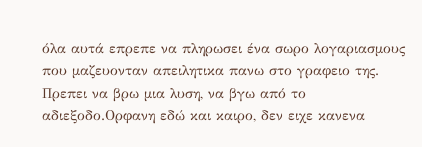όλα αυτά επρεπε να πληρωσει ένα σωρο λογαριασμους που μαζευονταν απειλητικα πανω στο γραφειο της.
Πρεπει να βρω μια λυση, να βγω από το αδιεξοδο.Ορφανη εδώ και καιρο, δεν ειχε κανενα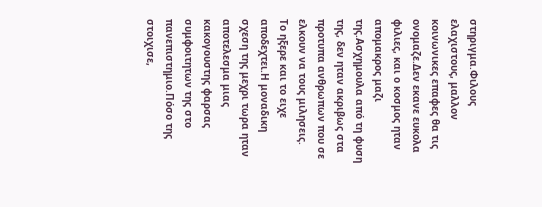στηριγμα.Φιλους ελαχιστους, μαλλον κοινωνικες επαφες θα τις ονομαζε.Δεν εκανε ευκολα φιλιες, και ο κοσμος ηταν απομακρος μαζι της.Ασχημουλα από τη φυση της, δεν ηταν ακριβως στα προτυπα ανθρωπων που σε ελκουν να τους μιλησεις.
Το ηξερε και το ειχε αποδεχτει.Η μοναδικη σχεση της μεχρι τωρα ηταν αποτελεσμα μιας κακογουστης φαρσας συμφοιτητων της στο πανεπιστημιο.Πόσο της στοιχισε,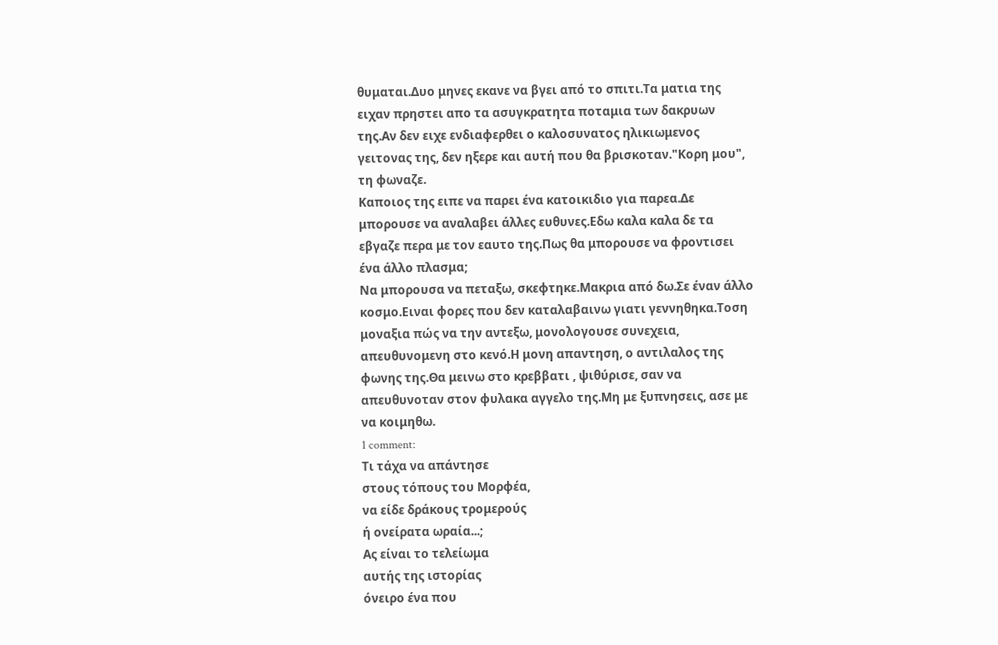θυμαται.Δυο μηνες εκανε να βγει από το σπιτι.Τα ματια της ειχαν πρηστει απο τα ασυγκρατητα ποταμια των δακρυων της.Αν δεν ειχε ενδιαφερθει ο καλοσυνατος ηλικιωμενος γειτονας της, δεν ηξερε και αυτή που θα βρισκοταν."Κορη μου", τη φωναζε.
Καποιος της ειπε να παρει ένα κατοικιδιο για παρεα.Δε μπορουσε να αναλαβει άλλες ευθυνες.Εδω καλα καλα δε τα εβγαζε περα με τον εαυτο της.Πως θα μπορουσε να φροντισει ένα άλλο πλασμα;
Να μπορουσα να πεταξω, σκεφτηκε.Μακρια από δω.Σε έναν άλλο κοσμο.Ειναι φορες που δεν καταλαβαινω γιατι γεννηθηκα.Τοση μοναξια πώς να την αντεξω, μονολογουσε συνεχεια, απευθυνομενη στο κενό.Η μονη απαντηση, ο αντιλαλος της φωνης της.Θα μεινω στο κρεββατι , ψιθύρισε, σαν να απευθυνοταν στον φυλακα αγγελο της.Μη με ξυπνησεις, ασε με να κοιμηθω.
1 comment:
Τι τάχα να απάντησε
στους τόπους του Μορφέα,
να είδε δράκους τρομερούς
ή ονείρατα ωραία...;
Ας είναι το τελείωμα
αυτής της ιστορίας
όνειρο ένα που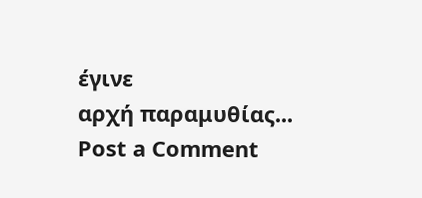έγινε
αρχή παραμυθίας...
Post a Comment